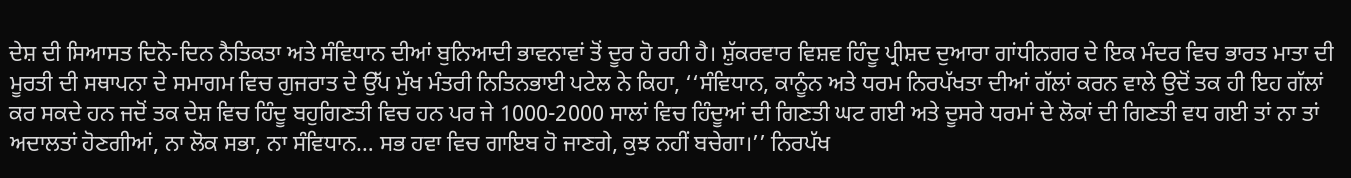ਦੇਸ਼ ਦੀ ਸਿਆਸਤ ਦਿਨੋ-ਦਿਨ ਨੈਤਿਕਤਾ ਅਤੇ ਸੰਵਿਧਾਨ ਦੀਆਂ ਬੁਨਿਆਦੀ ਭਾਵਨਾਵਾਂ ਤੋਂ ਦੂਰ ਹੋ ਰਹੀ ਹੈ। ਸ਼ੁੱਕਰਵਾਰ ਵਿਸ਼ਵ ਹਿੰਦੂ ਪ੍ਰੀਸ਼ਦ ਦੁਆਰਾ ਗਾਂਧੀਨਗਰ ਦੇ ਇਕ ਮੰਦਰ ਵਿਚ ਭਾਰਤ ਮਾਤਾ ਦੀ ਮੂਰਤੀ ਦੀ ਸਥਾਪਨਾ ਦੇ ਸਮਾਗਮ ਵਿਚ ਗੁਜਰਾਤ ਦੇ ਉੱਪ ਮੁੱਖ ਮੰਤਰੀ ਨਿਤਿਨਭਾਈ ਪਟੇਲ ਨੇ ਕਿਹਾ, ‘‘ਸੰਵਿਧਾਨ, ਕਾਨੂੰਨ ਅਤੇ ਧਰਮ ਨਿਰਪੱਖਤਾ ਦੀਆਂ ਗੱਲਾਂ ਕਰਨ ਵਾਲੇ ਉਦੋਂ ਤਕ ਹੀ ਇਹ ਗੱਲਾਂ ਕਰ ਸਕਦੇ ਹਨ ਜਦੋਂ ਤਕ ਦੇਸ਼ ਵਿਚ ਹਿੰਦੂ ਬਹੁਗਿਣਤੀ ਵਿਚ ਹਨ ਪਰ ਜੇ 1000-2000 ਸਾਲਾਂ ਵਿਚ ਹਿੰਦੂਆਂ ਦੀ ਗਿਣਤੀ ਘਟ ਗਈ ਅਤੇ ਦੂਸਰੇ ਧਰਮਾਂ ਦੇ ਲੋਕਾਂ ਦੀ ਗਿਣਤੀ ਵਧ ਗਈ ਤਾਂ ਨਾ ਤਾਂ ਅਦਾਲਤਾਂ ਹੋਣਗੀਆਂ, ਨਾ ਲੋਕ ਸਭਾ, ਨਾ ਸੰਵਿਧਾਨ… ਸਭ ਹਵਾ ਵਿਚ ਗਾਇਬ ਹੋ ਜਾਣਗੇ, ਕੁਝ ਨਹੀਂ ਬਚੇਗਾ।’’ ਨਿਰਪੱਖ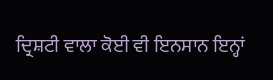ਦ੍ਰਿਸ਼ਟੀ ਵਾਲਾ ਕੋਈ ਵੀ ਇਨਸਾਨ ਇਨ੍ਹਾਂ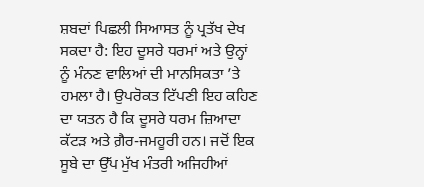ਸ਼ਬਦਾਂ ਪਿਛਲੀ ਸਿਆਸਤ ਨੂੰ ਪ੍ਰਤੱਖ ਦੇਖ ਸਕਦਾ ਹੈ: ਇਹ ਦੂਸਰੇ ਧਰਮਾਂ ਅਤੇ ਉਨ੍ਹਾਂ ਨੂੰ ਮੰਨਣ ਵਾਲਿਆਂ ਦੀ ਮਾਨਸਿਕਤਾ ’ਤੇ ਹਮਲਾ ਹੈ। ਉਪਰੋਕਤ ਟਿੱਪਣੀ ਇਹ ਕਹਿਣ ਦਾ ਯਤਨ ਹੈ ਕਿ ਦੂਸਰੇ ਧਰਮ ਜ਼ਿਆਦਾ ਕੱਟੜ ਅਤੇ ਗ਼ੈਰ-ਜਮਹੂਰੀ ਹਨ। ਜਦੋਂ ਇਕ ਸੂਬੇ ਦਾ ਉੱਪ ਮੁੱਖ ਮੰਤਰੀ ਅਜਿਹੀਆਂ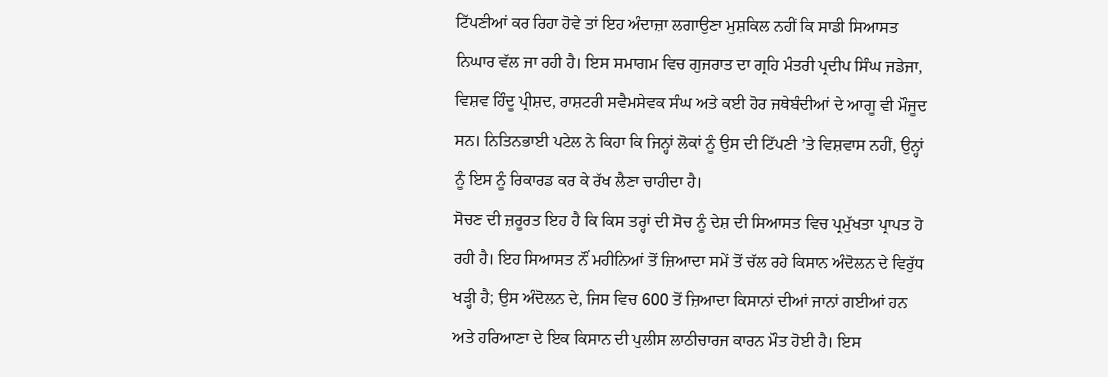ਟਿੱਪਣੀਆਂ ਕਰ ਰਿਹਾ ਹੋਵੇ ਤਾਂ ਇਹ ਅੰਦਾਜ਼ਾ ਲਗਾਉਣਾ ਮੁਸ਼ਕਿਲ ਨਹੀਂ ਕਿ ਸਾਡੀ ਸਿਆਸਤ ਨਿਘਾਰ ਵੱਲ ਜਾ ਰਹੀ ਹੈ। ਇਸ ਸਮਾਗਮ ਵਿਚ ਗੁਜਰਾਤ ਦਾ ਗ੍ਰਹਿ ਮੰਤਰੀ ਪ੍ਰਦੀਪ ਸਿੰਘ ਜਡੇਜਾ, ਵਿਸ਼ਵ ਹਿੰਦੂ ਪ੍ਰੀਸ਼ਦ, ਰਾਸ਼ਟਰੀ ਸਵੈਮਸੇਵਕ ਸੰਘ ਅਤੇ ਕਈ ਹੋਰ ਜਥੇਬੰਦੀਆਂ ਦੇ ਆਗੂ ਵੀ ਮੌਜੂਦ ਸਨ। ਨਿਤਿਨਭਾਈ ਪਟੇਲ ਨੇ ਕਿਹਾ ਕਿ ਜਿਨ੍ਹਾਂ ਲੋਕਾਂ ਨੂੰ ਉਸ ਦੀ ਟਿੱਪਣੀ ’ਤੇ ਵਿਸ਼ਵਾਸ ਨਹੀਂ, ਉਨ੍ਹਾਂ ਨੂੰ ਇਸ ਨੂੰ ਰਿਕਾਰਡ ਕਰ ਕੇ ਰੱਖ ਲੈਣਾ ਚਾਹੀਦਾ ਹੈ।
ਸੋਚਣ ਦੀ ਜ਼ਰੂਰਤ ਇਹ ਹੈ ਕਿ ਕਿਸ ਤਰ੍ਹਾਂ ਦੀ ਸੋਚ ਨੂੰ ਦੇਸ਼ ਦੀ ਸਿਆਸਤ ਵਿਚ ਪ੍ਰਮੁੱਖਤਾ ਪ੍ਰਾਪਤ ਹੋ ਰਹੀ ਹੈ। ਇਹ ਸਿਆਸਤ ਨੌਂ ਮਹੀਨਿਆਂ ਤੋਂ ਜ਼ਿਆਦਾ ਸਮੇਂ ਤੋਂ ਚੱਲ ਰਹੇ ਕਿਸਾਨ ਅੰਦੋਲਨ ਦੇ ਵਿਰੁੱਧ ਖੜ੍ਹੀ ਹੈ; ਉਸ ਅੰਦੋਲਨ ਦੇ, ਜਿਸ ਵਿਚ 600 ਤੋਂ ਜ਼ਿਆਦਾ ਕਿਸਾਨਾਂ ਦੀਆਂ ਜਾਨਾਂ ਗਈਆਂ ਹਨ ਅਤੇ ਹਰਿਆਣਾ ਦੇ ਇਕ ਕਿਸਾਨ ਦੀ ਪੁਲੀਸ ਲਾਠੀਚਾਰਜ ਕਾਰਨ ਮੌਤ ਹੋਈ ਹੈ। ਇਸ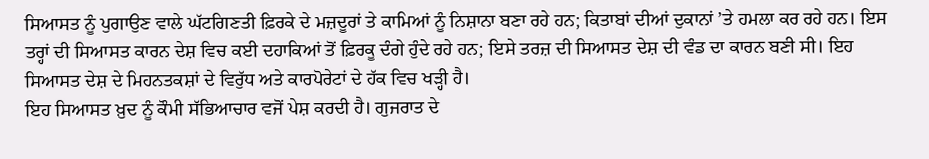ਸਿਆਸਤ ਨੂੰ ਪੁਗਾਉਣ ਵਾਲੇ ਘੱਟਗਿਣਤੀ ਫ਼ਿਰਕੇ ਦੇ ਮਜ਼ਦੂਰਾਂ ਤੇ ਕਾਮਿਆਂ ਨੂੰ ਨਿਸ਼ਾਨਾ ਬਣਾ ਰਹੇ ਹਨ; ਕਿਤਾਬਾਂ ਦੀਆਂ ਦੁਕਾਨਾਂ ’ਤੇ ਹਮਲਾ ਕਰ ਰਹੇ ਹਨ। ਇਸ ਤਰ੍ਹਾਂ ਦੀ ਸਿਆਸਤ ਕਾਰਨ ਦੇਸ਼ ਵਿਚ ਕਈ ਦਹਾਕਿਆਂ ਤੋਂ ਫ਼ਿਰਕੂ ਦੰਗੇ ਹੁੰਦੇ ਰਹੇ ਹਨ; ਇਸੇ ਤਰਜ਼ ਦੀ ਸਿਆਸਤ ਦੇਸ਼ ਦੀ ਵੰਡ ਦਾ ਕਾਰਨ ਬਣੀ ਸੀ। ਇਹ ਸਿਆਸਤ ਦੇਸ਼ ਦੇ ਮਿਹਨਤਕਸ਼ਾਂ ਦੇ ਵਿਰੁੱਧ ਅਤੇ ਕਾਰਪੋਰੇਟਾਂ ਦੇ ਹੱਕ ਵਿਚ ਖੜ੍ਹੀ ਹੈ।
ਇਹ ਸਿਆਸਤ ਖ਼ੁਦ ਨੂੰ ਕੌਮੀ ਸੱਭਿਆਚਾਰ ਵਜੋਂ ਪੇਸ਼ ਕਰਦੀ ਹੈ। ਗੁਜਰਾਤ ਦੇ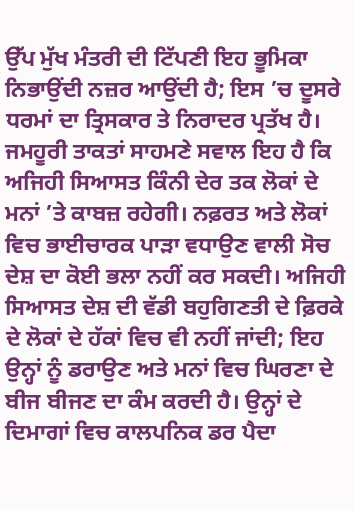ਉੱਪ ਮੁੱਖ ਮੰਤਰੀ ਦੀ ਟਿੱਪਣੀ ਇਹ ਭੂਮਿਕਾ ਨਿਭਾਉਂਦੀ ਨਜ਼ਰ ਆਉਂਦੀ ਹੈ; ਇਸ ’ਚ ਦੂਸਰੇ ਧਰਮਾਂ ਦਾ ਤ੍ਰਿਸਕਾਰ ਤੇ ਨਿਰਾਦਰ ਪ੍ਰਤੱਖ ਹੈ। ਜਮਹੂਰੀ ਤਾਕਤਾਂ ਸਾਹਮਣੇ ਸਵਾਲ ਇਹ ਹੈ ਕਿ ਅਜਿਹੀ ਸਿਆਸਤ ਕਿੰਨੀ ਦੇਰ ਤਕ ਲੋਕਾਂ ਦੇ ਮਨਾਂ ’ਤੇ ਕਾਬਜ਼ ਰਹੇਗੀ। ਨਫ਼ਰਤ ਅਤੇ ਲੋਕਾਂ ਵਿਚ ਭਾਈਚਾਰਕ ਪਾੜਾ ਵਧਾਉਣ ਵਾਲੀ ਸੋਚ ਦੇਸ਼ ਦਾ ਕੋਈ ਭਲਾ ਨਹੀਂ ਕਰ ਸਕਦੀ। ਅਜਿਹੀ ਸਿਆਸਤ ਦੇਸ਼ ਦੀ ਵੱਡੀ ਬਹੁਗਿਣਤੀ ਦੇ ਫ਼ਿਰਕੇ ਦੇ ਲੋਕਾਂ ਦੇ ਹੱਕਾਂ ਵਿਚ ਵੀ ਨਹੀਂ ਜਾਂਦੀ; ਇਹ ਉਨ੍ਹਾਂ ਨੂੰ ਡਰਾਉਣ ਅਤੇ ਮਨਾਂ ਵਿਚ ਘਿਰਣਾ ਦੇ ਬੀਜ ਬੀਜਣ ਦਾ ਕੰਮ ਕਰਦੀ ਹੈ। ਉਨ੍ਹਾਂ ਦੇ ਦਿਮਾਗਾਂ ਵਿਚ ਕਾਲਪਨਿਕ ਡਰ ਪੈਦਾ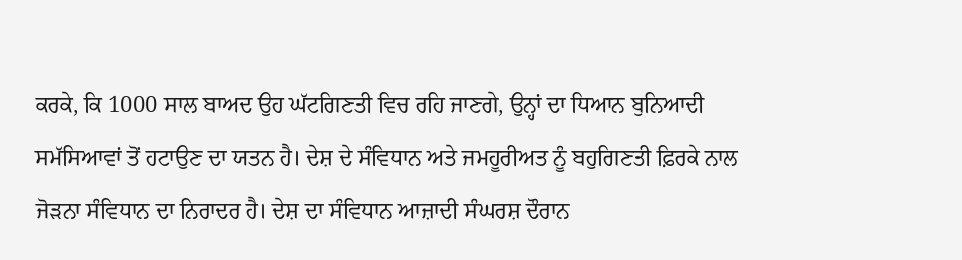ਕਰਕੇ, ਕਿ 1000 ਸਾਲ ਬਾਅਦ ਉਹ ਘੱਟਗਿਣਤੀ ਵਿਚ ਰਹਿ ਜਾਣਗੇ, ਉਨ੍ਹਾਂ ਦਾ ਧਿਆਨ ਬੁਨਿਆਦੀ ਸਮੱਸਿਆਵਾਂ ਤੋਂ ਹਟਾਉਣ ਦਾ ਯਤਨ ਹੈ। ਦੇਸ਼ ਦੇ ਸੰਵਿਧਾਨ ਅਤੇ ਜਮਹੂਰੀਅਤ ਨੂੰ ਬਹੁਗਿਣਤੀ ਫ਼ਿਰਕੇ ਨਾਲ ਜੋੜਨਾ ਸੰਵਿਧਾਨ ਦਾ ਨਿਰਾਦਰ ਹੈ। ਦੇਸ਼ ਦਾ ਸੰਵਿਧਾਨ ਆਜ਼ਾਦੀ ਸੰਘਰਸ਼ ਦੌਰਾਨ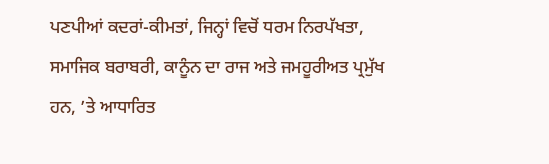ਪਣਪੀਆਂ ਕਦਰਾਂ-ਕੀਮਤਾਂ, ਜਿਨ੍ਹਾਂ ਵਿਚੋਂ ਧਰਮ ਨਿਰਪੱਖਤਾ, ਸਮਾਜਿਕ ਬਰਾਬਰੀ, ਕਾਨੂੰਨ ਦਾ ਰਾਜ ਅਤੇ ਜਮਹੂਰੀਅਤ ਪ੍ਰਮੁੱਖ ਹਨ, ’ਤੇ ਆਧਾਰਿਤ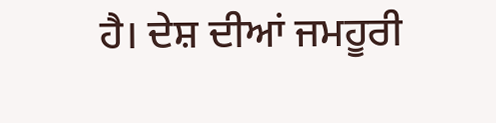ਹੈ। ਦੇਸ਼ ਦੀਆਂ ਜਮਹੂਰੀ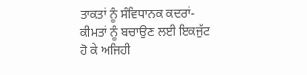ਤਾਕਤਾਂ ਨੂੰ ਸੰਵਿਧਾਨਕ ਕਦਰਾਂ-ਕੀਮਤਾਂ ਨੂੰ ਬਚਾਉਣ ਲਈ ਇਕਜੁੱਟ ਹੋ ਕੇ ਅਜਿਹੀ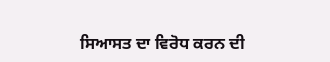ਸਿਆਸਤ ਦਾ ਵਿਰੋਧ ਕਰਨ ਦੀ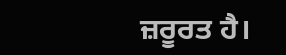ਜ਼ਰੂਰਤ ਹੈ।